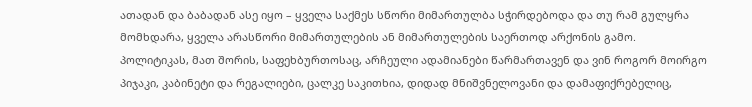ათადან და ბაბადან ასე იყო – ყველა საქმეს სწორი მიმართულბა სჭირდებოდა და თუ რამ გულყრა მომხდარა, ყველა არასწორი მიმართულების ან მიმართულების საერთოდ არქონის გამო.
პოლიტიკას, მათ შორის, საფეხბურთოსაც, არჩეული ადამიანები წარმართავენ და ვინ როგორ მოირგო პიჯაკი, კაბინეტი და რეგალიები, ცალკე საკითხია, დიდად მნიშვნელოვანი და დამაფიქრებელიც,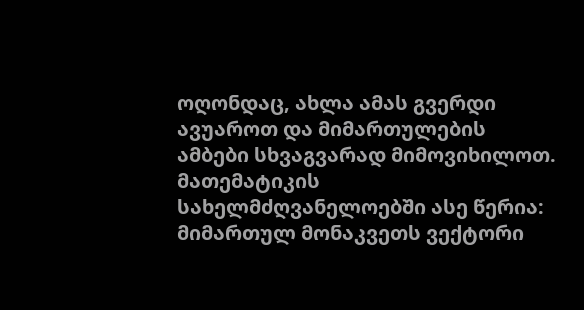ოღონდაც, ახლა ამას გვერდი ავუაროთ და მიმართულების ამბები სხვაგვარად მიმოვიხილოთ.
მათემატიკის სახელმძღვანელოებში ასე წერია: მიმართულ მონაკვეთს ვექტორი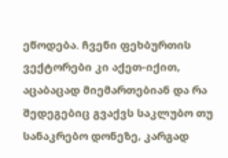ეწოდება. ჩვენი ფეხბურთის ვექტორები კი აქეთ-იქით, აცაბაცად მიემართებიან და რა შედეგებიც გვაქვს საკლუბო თუ სანაკრებო დონეზე, კარგად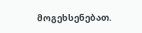მოგეხსენებათ.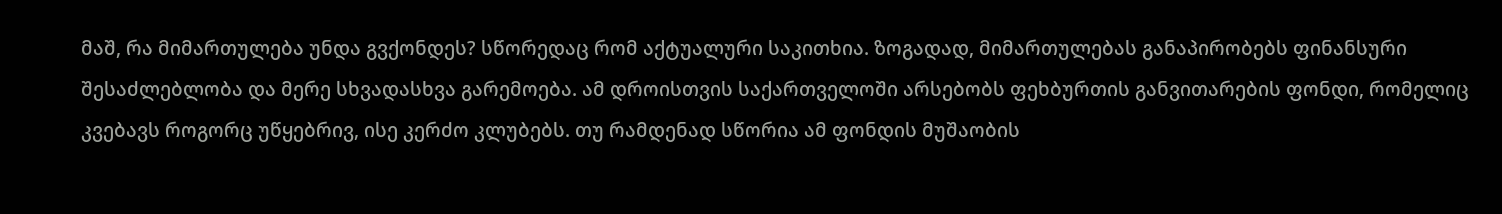მაშ, რა მიმართულება უნდა გვქონდეს? სწორედაც რომ აქტუალური საკითხია. ზოგადად, მიმართულებას განაპირობებს ფინანსური შესაძლებლობა და მერე სხვადასხვა გარემოება. ამ დროისთვის საქართველოში არსებობს ფეხბურთის განვითარების ფონდი, რომელიც კვებავს როგორც უწყებრივ, ისე კერძო კლუბებს. თუ რამდენად სწორია ამ ფონდის მუშაობის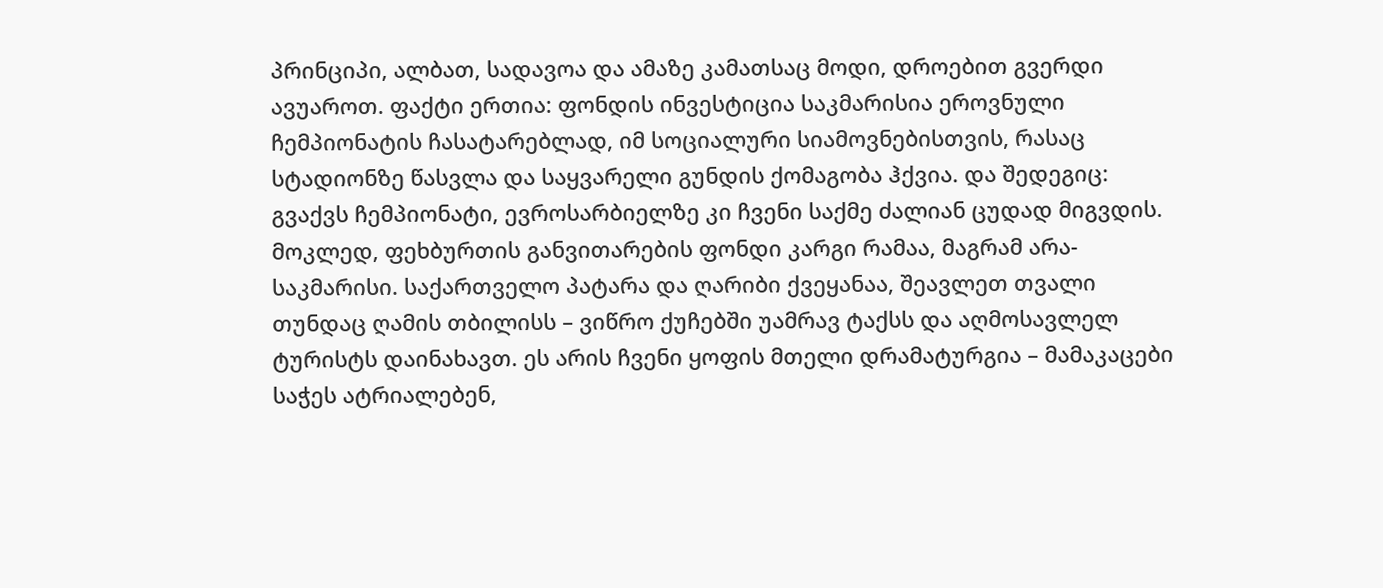პრინციპი, ალბათ, სადავოა და ამაზე კამათსაც მოდი, დროებით გვერდი ავუაროთ. ფაქტი ერთია: ფონდის ინვესტიცია საკმარისია ეროვნული ჩემპიონატის ჩასატარებლად, იმ სოციალური სიამოვნებისთვის, რასაც სტადიონზე წასვლა და საყვარელი გუნდის ქომაგობა ჰქვია. და შედეგიც: გვაქვს ჩემპიონატი, ევროსარბიელზე კი ჩვენი საქმე ძალიან ცუდად მიგვდის.
მოკლედ, ფეხბურთის განვითარების ფონდი კარგი რამაა, მაგრამ არა-საკმარისი. საქართველო პატარა და ღარიბი ქვეყანაა, შეავლეთ თვალი თუნდაც ღამის თბილისს – ვიწრო ქუჩებში უამრავ ტაქსს და აღმოსავლელ ტურისტს დაინახავთ. ეს არის ჩვენი ყოფის მთელი დრამატურგია – მამაკაცები საჭეს ატრიალებენ,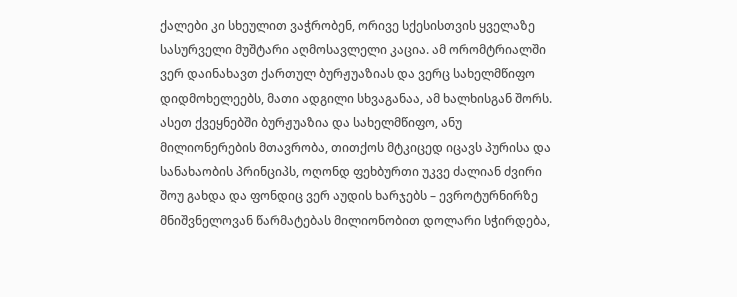ქალები კი სხეულით ვაჭრობენ, ორივე სქესისთვის ყველაზე სასურველი მუშტარი აღმოსავლელი კაცია. ამ ორომტრიალში ვერ დაინახავთ ქართულ ბურჟუაზიას და ვერც სახელმწიფო დიდმოხელეებს, მათი ადგილი სხვაგანაა, ამ ხალხისგან შორს. ასეთ ქვეყნებში ბურჟუაზია და სახელმწიფო, ანუ მილიონერების მთავრობა, თითქოს მტკიცედ იცავს პურისა და სანახაობის პრინციპს, ოღონდ ფეხბურთი უკვე ძალიან ძვირი შოუ გახდა და ფონდიც ვერ აუდის ხარჯებს – ევროტურნირზე მნიშვნელოვან წარმატებას მილიონობით დოლარი სჭირდება,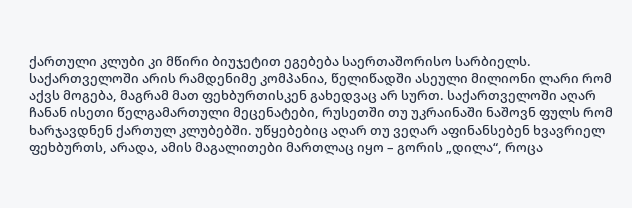ქართული კლუბი კი მწირი ბიუჯეტით ეგებება საერთაშორისო სარბიელს.
საქართველოში არის რამდენიმე კომპანია, წელიწადში ასეული მილიონი ლარი რომ აქვს მოგება, მაგრამ მათ ფეხბურთისკენ გახედვაც არ სურთ. საქართველოში აღარ ჩანან ისეთი წელგამართული მეცენატები, რუსეთში თუ უკრაინაში ნაშოვნ ფულს რომ ხარჯავდნენ ქართულ კლუბებში. უწყებებიც აღარ თუ ვეღარ აფინანსებენ ხვავრიელ ფეხბურთს, არადა, ამის მაგალითები მართლაც იყო – გორის „დილა“, როცა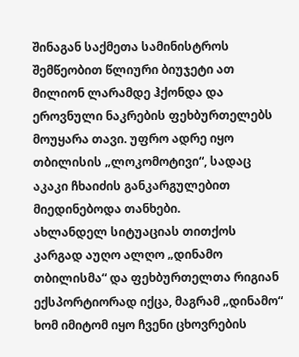შინაგან საქმეთა სამინისტროს შემწეობით წლიური ბიუჯეტი ათ მილიონ ლარამდე ჰქონდა და ეროვნული ნაკრების ფეხბურთელებს მოუყარა თავი. უფრო ადრე იყო თბილისის „ლოკომოტივი“, სადაც აკაკი ჩხაიძის განკარგულებით მიედინებოდა თანხები.
ახლანდელ სიტუაციას თითქოს კარგად აუღო ალღო „დინამო თბილისმა“ და ფეხბურთელთა რიგიან ექსპორტიორად იქცა, მაგრამ „დინამო“ ხომ იმიტომ იყო ჩვენი ცხოვრების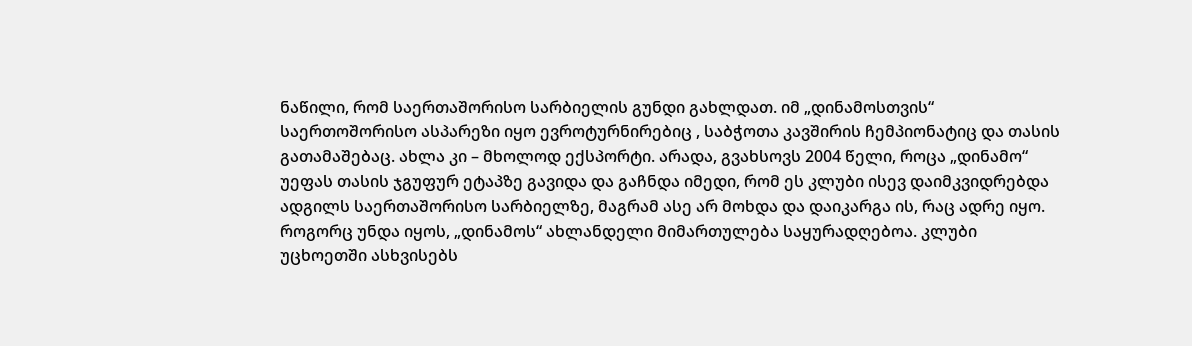ნაწილი, რომ საერთაშორისო სარბიელის გუნდი გახლდათ. იმ „დინამოსთვის“ საერთოშორისო ასპარეზი იყო ევროტურნირებიც , საბჭოთა კავშირის ჩემპიონატიც და თასის გათამაშებაც. ახლა კი – მხოლოდ ექსპორტი. არადა, გვახსოვს 2004 წელი, როცა „დინამო“ უეფას თასის ჯგუფურ ეტაპზე გავიდა და გაჩნდა იმედი, რომ ეს კლუბი ისევ დაიმკვიდრებდა ადგილს საერთაშორისო სარბიელზე, მაგრამ ასე არ მოხდა და დაიკარგა ის, რაც ადრე იყო.
როგორც უნდა იყოს, „დინამოს“ ახლანდელი მიმართულება საყურადღებოა. კლუბი უცხოეთში ასხვისებს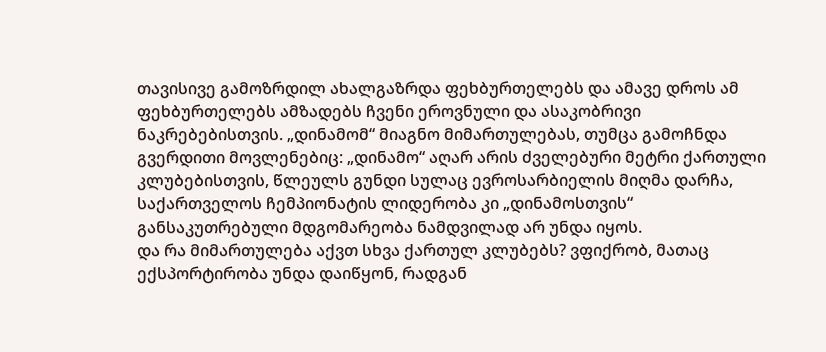თავისივე გამოზრდილ ახალგაზრდა ფეხბურთელებს და ამავე დროს ამ ფეხბურთელებს ამზადებს ჩვენი ეროვნული და ასაკობრივი ნაკრებებისთვის. „დინამომ“ მიაგნო მიმართულებას, თუმცა გამოჩნდა გვერდითი მოვლენებიც: „დინამო“ აღარ არის ძველებური მეტრი ქართული კლუბებისთვის, წლეულს გუნდი სულაც ევროსარბიელის მიღმა დარჩა, საქართველოს ჩემპიონატის ლიდერობა კი „დინამოსთვის“ განსაკუთრებული მდგომარეობა ნამდვილად არ უნდა იყოს.
და რა მიმართულება აქვთ სხვა ქართულ კლუბებს? ვფიქრობ, მათაც ექსპორტირობა უნდა დაიწყონ, რადგან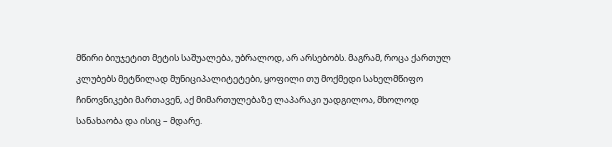მწირი ბიუჯეტით მეტის საშუალება, უბრალოდ, არ არსებობს. მაგრამ, როცა ქართულ კლუბებს მეტწილად მუნიციპალიტეტები, ყოფილი თუ მოქმედი სახელმწიფო ჩინოვნიკები მართავენ, აქ მიმართულებაზე ლაპარაკი უადგილოა, მხოლოდ სანახაობა და ისიც – მდარე.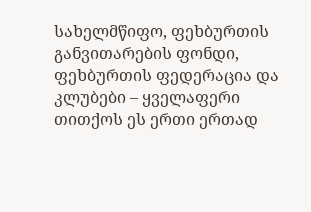სახელმწიფო, ფეხბურთის განვითარების ფონდი, ფეხბურთის ფედერაცია და კლუბები – ყველაფერი თითქოს ეს ერთი ერთად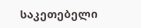საკეთებელი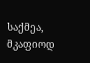საქმეა, მკაფიოდ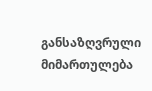განსაზღვრული მიმართულება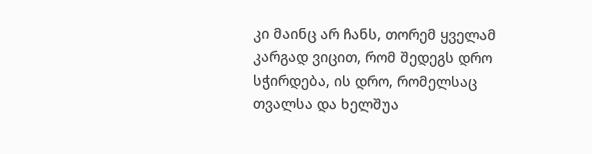კი მაინც არ ჩანს, თორემ ყველამ კარგად ვიცით, რომ შედეგს დრო სჭირდება, ის დრო, რომელსაც თვალსა და ხელშუა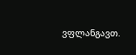ვფლანგავთ.